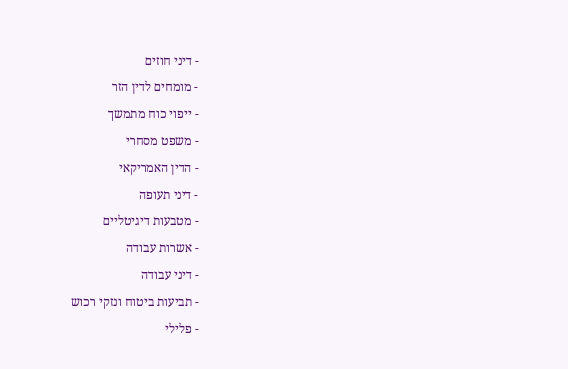- דיני חוזים
- מומחים לדין הזר
- ייפוי כוח מתמשך
- משפט מסחרי
- הדין האמריקאי
- דיני תעופה
- מטבעות דיגיטליים
- אשרות עבודה
- דיני עבודה
- תביעות ביטוח ונזקי רכוש
- פלילי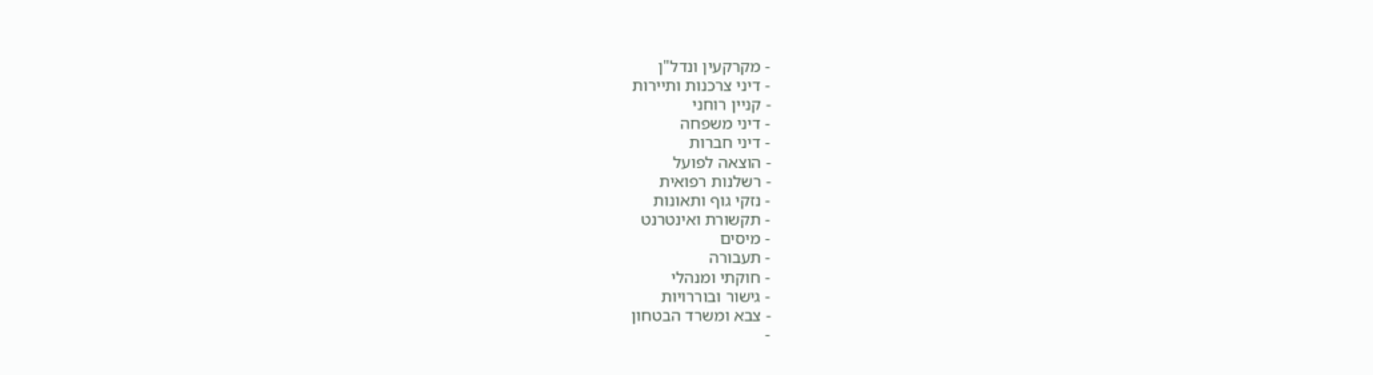- מקרקעין ונדל"ן
- דיני צרכנות ותיירות
- קניין רוחני
- דיני משפחה
- דיני חברות
- הוצאה לפועל
- רשלנות רפואית
- נזקי גוף ותאונות
- תקשורת ואינטרנט
- מיסים
- תעבורה
- חוקתי ומנהלי
- גישור ובוררויות
- צבא ומשרד הבטחון
-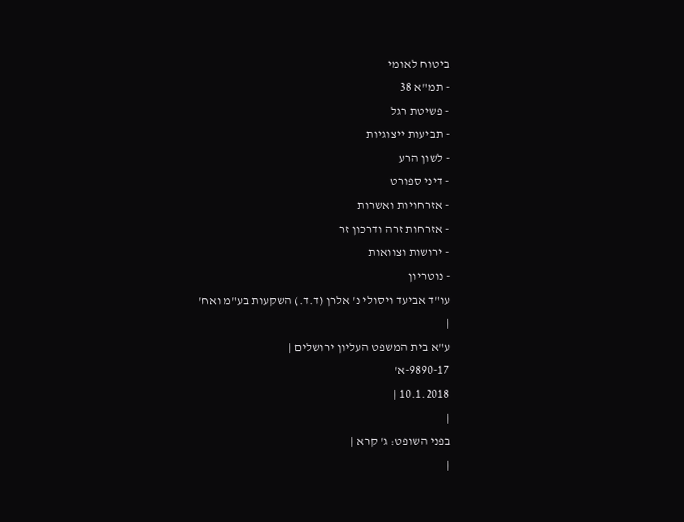ביטוח לאומי
- תמ"א 38
- פשיטת רגל
- תביעות ייצוגיות
- לשון הרע
- דיני ספורט
- אזרחויות ואשרות
- אזרחות זרה ודרכון זר
- ירושות וצוואות
- נוטריון
עו"ד אביעד ויסולי נ' אלרן (ד.ד.) השקעות בע"מ ואח'
|
ע"א בית המשפט העליון ירושלים |
9890-17-א'
10.1.2018 |
|
בפני השופט: ג' קרא |
|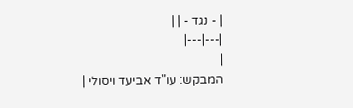| - נגד - | |
|---|---|
|
המבקש: עו"ד אביעד ויסולי |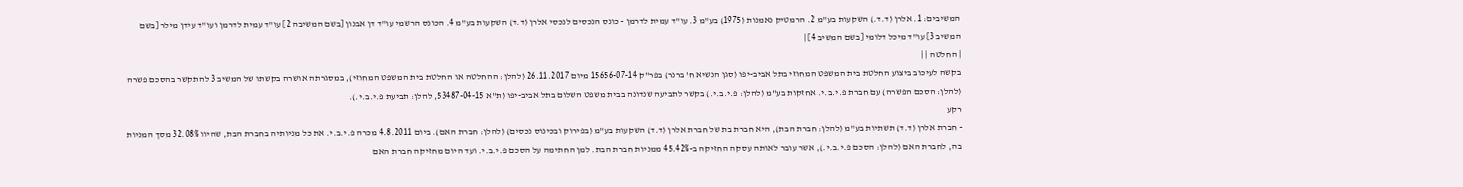המשיבים: 1. אלרן (ד.ד.) השקעות בע"מ 2. הרמטיק נאמנות (1975) בע"מ 3. עו"ד עמית לדרמן - כונס הנכסים לנכסי אלרן (ד.ד) השקעות בע"מ 4. הכונס הרשמי עו"ד דן אבנון [בשם המשיבה 2] עו"ד עמית לדרמן ועו"ד עידן מילר [בשם המשיב 3] עו"ד מיכל דלומי [בשם המשיב 4] |
| החלטה | |
בקשה לעיכוב ביצוע החלטת בית המשפט המחוזי בתל אביב-יפו (סגן הנשיא ח' ברנר) בפר"ק 15656-07-14 מיום 26.11.2017 (להלן: ההחלטה או החלטת בית המשפט המחוזי), במסגרתה אושרה בקשתו של המשיב 3 להתקשר בהסכם פשרה (להלן: הסכם הפשרה) עם חברת פ.י.ב.י. אחזקות בע"מ (להלן: פ.י.ב.י.) בקשר לתביעה שנדונה בבית משפט השלום בתל אביב-יפו (ת"א 53487-04-15, להלן: תביעת פ.י.ב.י.).
רקע
- חברת אלרן (ד.ד) תשתיות בע"מ (להלן: חברת הבת), היא חברת בת של חברת אלרן (ד.ד) השקעות בע"מ (בפירוק ובכינוס נכסים) (להלן: חברת האם). ביום 4.8.2011 מכרה פ.י.ב.י. את כל מניותיה בחברת הבת, שהיוו 32.08% מסך המניות בה, לחברת האם (להלן: הסכם פ.י.ב.י.), אשר עובר לאותה עסקה החזיקה ב-45.42% ממניות חברת הבת. למן החתימה על הסכם פ.י.ב.י. ועד היום מחזיקה חברת האם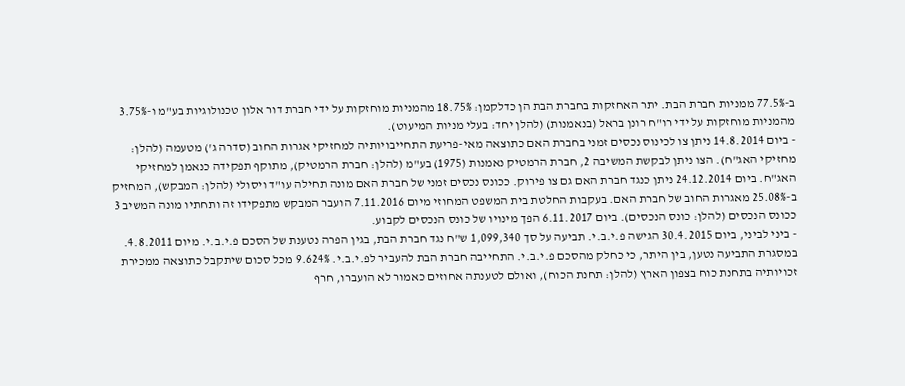ב-77.5% ממניות חברת הבת. יתר האחזקות בחברת הבת הן כדלקמן: 18.75% מהמניות מוחזקות על ידי חברת דור אלון טכנולוגיות בע"מ ו-3.75% מהמניות מוחזקות על ידי רו"ח רונן בראל (בנאמנות) (להלן יחד: בעלי מניות המיעוט).
- ביום 14.8.2014 ניתן צו לכינוס נכסים זמני בחברת האם כתוצאה מאי-פריעת התחייבויותיה למחזיקי אגרות החוב (סדרה ג') מטעמה (להלן: מחזיקי האג"ח). הצו ניתן לבקשת המשיבה 2, חברת הרמטיק נאמנות (1975) בע"מ (להלן: חברת הרמטיק), מתוקף תפקידה כנאמן למחזיקי האג"ח. ביום 24.12.2014 ניתן כנגד חברת האם גם צו פירוק. ככונס נכסים זמני של חברת האם מונה תחילה עו"ד ויסולי (להלן: המבקש), המחזיק ב-25.08% מאגרות החוב של חברת האם. בעקבות החלטת בית המשפט המחוזי מיום 7.11.2016 הועבר המבקש מתפקידו זה ותחתיו מונה המשיב 3 ככונס הנכסים (להלן: כונס הנכסים). ביום 6.11.2017 הפך מינויו של כונס הנכסים לקבוע.
- ביני לביני, ביום 30.4.2015 הגישה פ.י.ב.י. תביעה על סך 1,099,340 ש"ח נגד חברת הבת, בגין הפרה נטענת של הסכם פ.י.ב.י. מיום 4.8.2011. במסגרת התביעה נטען, בין היתר, כי כחלק מהסכם פ.י.ב.י. התחייבה חברת הבת להעביר לפ.י.ב.י. 9.624% מכל סכום שיתקבל כתוצאה ממכירת זכויותיה בתחנת כוח בצפון הארץ (להלן: תחנת הכוח), ואולם לטענתה אחוזים כאמור לא הועברו, חרף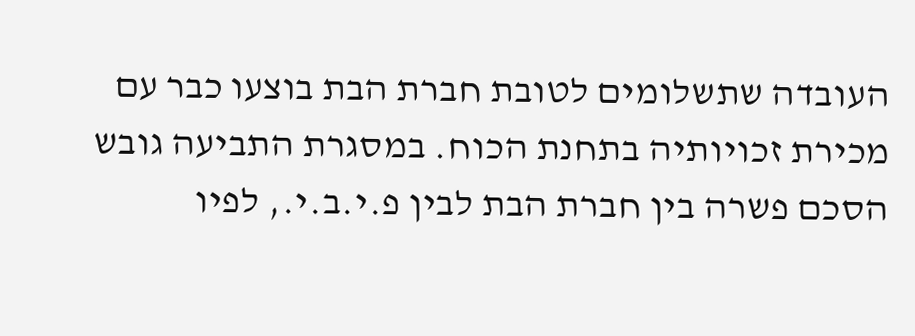העובדה שתשלומים לטובת חברת הבת בוצעו כבר עם מכירת זכויותיה בתחנת הכוח. במסגרת התביעה גובש הסכם פשרה בין חברת הבת לבין פ.י.ב.י., לפיו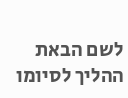לשם הבאת ההליך לסיומו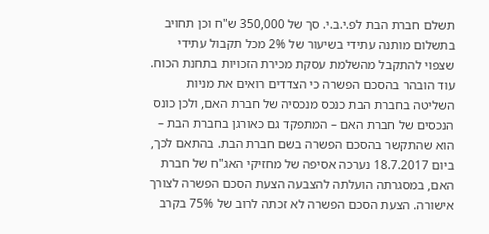תשלם חברת הבת לפ.י.ב.י. סך של 350,000 ש"ח וכן תחויב בתשלום מותנה עתידי בשיעור של 2% מכל תקבול עתידי שצפוי להתקבל מהשלמת עסקת מכירת הזכויות בתחנת הכוח. עוד הובהר בהסכם הפשרה כי הצדדים רואים את מניות השליטה בחברת הבת כנכס מנכסיה של חברת האם, ולכן כונס הנכסים של חברת האם – המתפקד גם כאורגן בחברת הבת – הוא שהתקשר בהסכם הפשרה בשם חברת הבת. בהתאם לכך, ביום 18.7.2017 נערכה אסיפה של מחזיקי האג"ח של חברת האם, במסגרתה הועלתה להצבעה הצעת הסכם הפשרה לצורך אישורה. הצעת הסכם הפשרה לא זכתה לרוב של 75% בקרב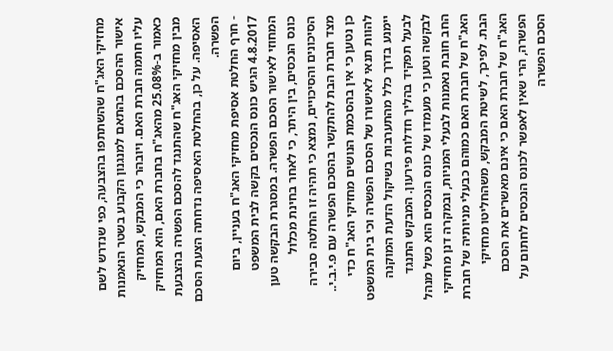מחזיקי האג"ח שהשתתפו בהצבעה, כפי שנדרש לשם אישור ההסכם בהתאם למנגנון הקבוע בשטר הנאמנות עליו חתמה חברת האם. ויובהר כי המבקש, המחזיק כאמור ב-25.08% מהאג"ח בחברת האם, הוא המחזיק מבין מחזיקי האג"ח שהתנגד להסכם הפשרה בהצבעת האסיפה. על כן, בהחלטת האסיפה נדחתה הצעת הסכם הפשרה.
- חרף החלטת אסיפת מחזיקי האג"ח בעניין, ביום 4.8.2017 הגיש כונס הנכסים בקשה לבית המשפט המחוזי לאישור הסכם הפשרה. במסגרת הבקשה טען כונס הנכסים, בין היתר, כי לאחר בחינת מכלול הסיכונים והסיכויים, נמצא כי תהיה זו החלטה סבירה מצד חברת הבת להתקשר בהסכם הפשרה עם פ.י.ב.י.. כן נטען כי אין בהסכמת הנושים מחזיקי האג"ח כדי להוות תנאי לאישורו של הסכם הפשרה וכי בית המשפט יימנע בדרך כלל מהתערבות בשיקול הדעת המוקנה לבעל תפקיד בהליך חדלות פירעון. המבקש התנגד לבקשה וטען כי מעמדו של כונס הנכסים הוא כשל מנהל החב חובת נאמנות לבעלי המניות, ובמקרה דנן מחזיקי האג"ח של חברת האם כמוהם כבעלי מניותיה של חברת הבת. לפיכך, לשיטת המבקש, משהחליטו מחזיקי האג"ח של חברת האם כי אינם מאשרים את הסכם הפשרה, הרי שאין לאפשר לכונס הנכסים לחתום על הסכם הפשרה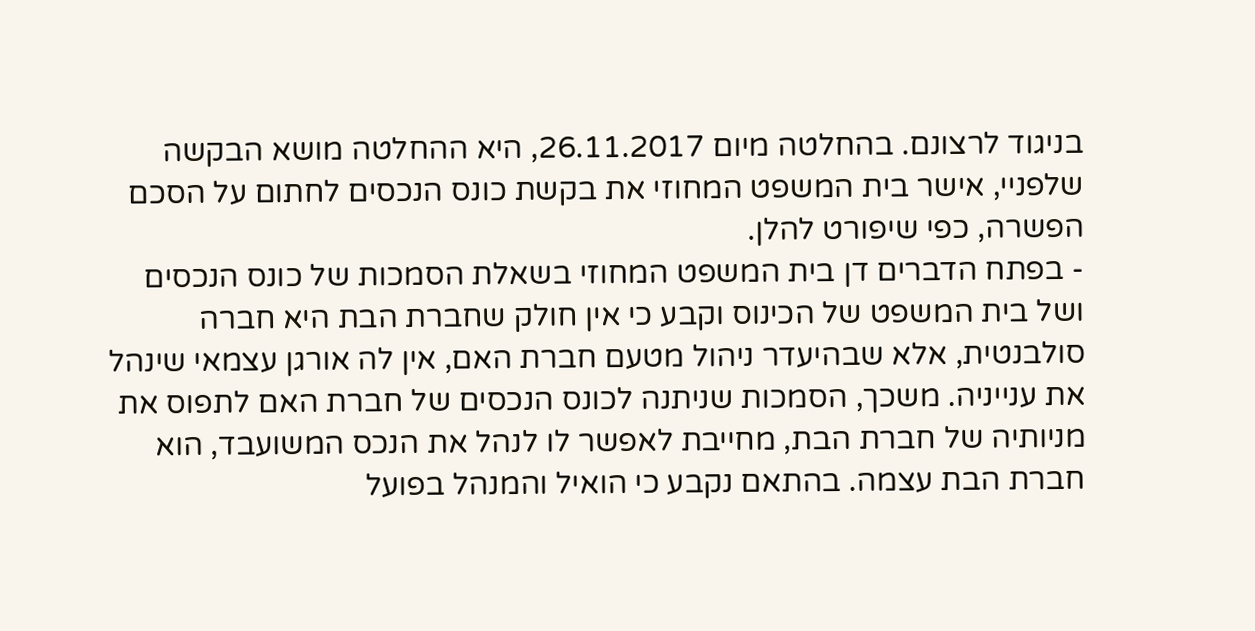בניגוד לרצונם. בהחלטה מיום 26.11.2017, היא ההחלטה מושא הבקשה שלפניי, אישר בית המשפט המחוזי את בקשת כונס הנכסים לחתום על הסכם הפשרה, כפי שיפורט להלן.
- בפתח הדברים דן בית המשפט המחוזי בשאלת הסמכות של כונס הנכסים ושל בית המשפט של הכינוס וקבע כי אין חולק שחברת הבת היא חברה סולבנטית, אלא שבהיעדר ניהול מטעם חברת האם, אין לה אורגן עצמאי שינהל את ענייניה. משכך, הסמכות שניתנה לכונס הנכסים של חברת האם לתפוס את מניותיה של חברת הבת, מחייבת לאפשר לו לנהל את הנכס המשועבד, הוא חברת הבת עצמה. בהתאם נקבע כי הואיל והמנהל בפועל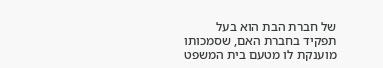של חברת הבת הוא בעל תפקיד בחברת האם, שסמכותו מוענקת לו מטעם בית המשפט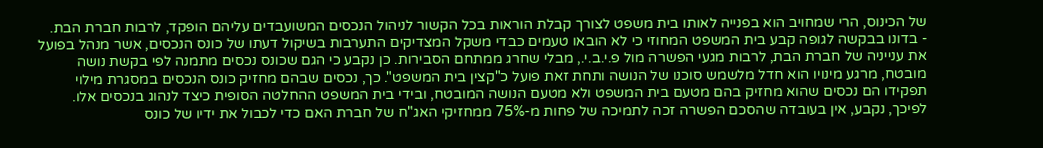של הכינוס, הרי שמחויב הוא בפנייה לאותו בית משפט לצורך קבלת הוראות בכל הקשור לניהול הנכסים המשועבדים עליהם הופקד, לרבות חברת הבת.
- בדונו בבקשה לגופה קבע בית המשפט המחוזי כי לא הובאו טעמים כבדי משקל המצדיקים התערבות בשיקול דעתו של כונס הנכסים, אשר מנהל בפועל את ענייניה של חברת הבת, לרבות מגעי הפשרה מול פ.י.ב.י., מבלי שחרג ממתחם הסבירות. כן נקבע כי הגם שכונס נכסים מתמנה לפי בקשת נושה מובטח, מרגע מינויו הוא חדל מלשמש סוכנו של הנושה ותחת זאת פועל כ"קצין בית המשפט". כך, נכסים שבהם מחזיק כונס הנכסים במסגרת מילוי תפקידו הם נכסים שהוא מחזיק בהם מטעם בית המשפט ולא מטעם הנושה המובטח, ובידי בית המשפט ההחלטה הסופית כיצד לנהוג בנכסים אלו. לפיכך, נקבע, אין בעובדה שהסכם הפשרה זכה לתמיכה של פחות מ-75% ממחזיקי האג"ח של חברת האם כדי לכבול את ידיו של כונס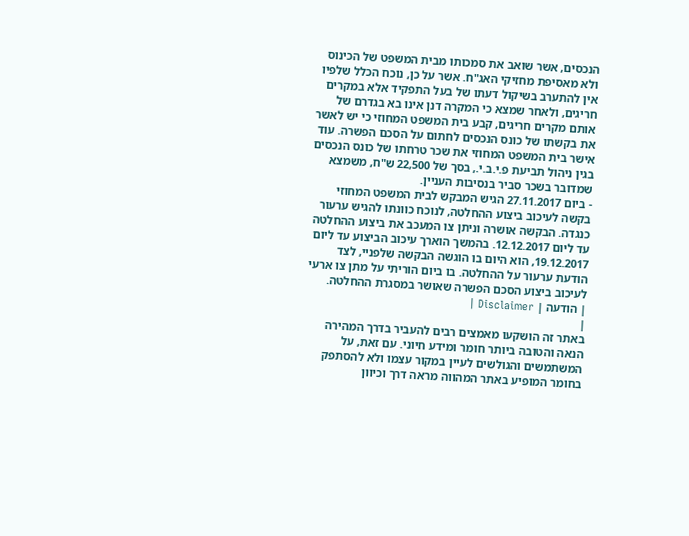הנכסים, אשר שואב את סמכותו מבית המשפט של הכינוס ולא מאסיפת מחזיקי האג"ח. אשר על כן, נוכח הכלל שלפיו אין להתערב בשיקול דעתו של בעל התפקיד אלא במקרים חריגים, ולאחר שמצא כי המקרה דנן אינו בא בגדרם של אותם מקרים חריגים, קבע בית המשפט המחוזי כי יש לאשר את בקשתו של כונס הנכסים לחתום על הסכם הפשרה. עוד אישר בית המשפט המחוזי את שכר טרחתו של כונס הנכסים בגין ניהול תביעת פ.י.ב.י., בסך של 22,500 ש"ח, משמצא שמדובר בשכר סביר בנסיבות העניין.
- ביום 27.11.2017 הגיש המבקש לבית המשפט המחוזי בקשה לעיכוב ביצוע ההחלטה, לנוכח כוונתו להגיש ערעור כנגדה. הבקשה אושרה וניתן צו המעכב את ביצוע ההחלטה עד ליום 12.12.2017. בהמשך הוארך עיכוב הביצוע עד ליום 19.12.2017, הוא היום בו הוגשה הבקשה שלפניי, לצד הודעת ערעור על ההחלטה. בו ביום הוריתי על מתן צו ארעי לעיכוב ביצוע הסכם הפשרה שאושר במסגרת ההחלטה.
| הודעה | Disclaimer |
|
באתר זה הושקעו מאמצים רבים להעביר בדרך המהירה הנאה והטובה ביותר חומר ומידע חיוני. עם זאת, על המשתמשים והגולשים לעיין במקור עצמו ולא להסתפק בחומר המופיע באתר המהווה מראה דרך וכיוון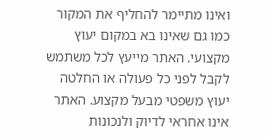ואינו מתיימר להחליף את המקור כמו גם שאינו בא במקום יעוץ מקצועי. האתר מייעץ לכל משתמש לקבל לפני כל פעולה או החלטה יעוץ משפטי מבעל מקצוע. האתר אינו אחראי לדיוק ולנכונות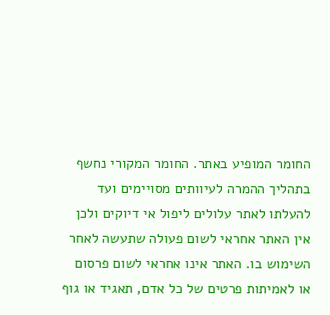החומר המופיע באתר. החומר המקורי נחשף בתהליך ההמרה לעיוותים מסויימים ועד להעלתו לאתר עלולים ליפול אי דיוקים ולכן אין האתר אחראי לשום פעולה שתעשה לאחר השימוש בו. האתר אינו אחראי לשום פרסום או לאמיתות פרטים של כל אדם, תאגיד או גוף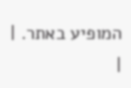המופיע באתר. |
|